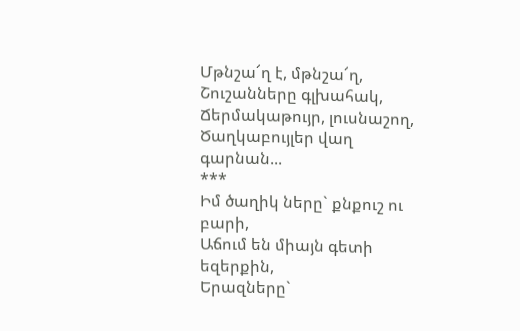Մթնշա՜ղ է, մթնշա՜ղ,
Շուշանները գլխահակ,
Ճերմակաթույր, լուսնաշող,
Ծաղկաբույլեր վաղ գարնան...
***
Իմ ծաղիկ ները` քնքուշ ու բարի,
Աճում են միայն գետի եզերքին,
Երազները`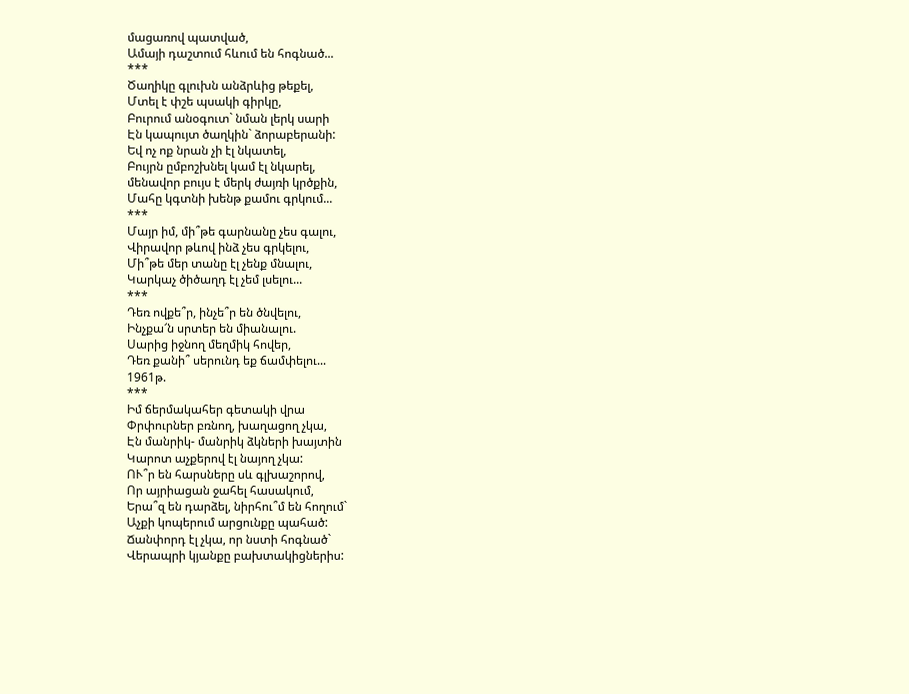մացառով պատված,
Ամայի դաշտում հևում են հոգնած...
***
Ծաղիկը գլուխն անձրևից թեքել,
Մտել է փշե պսակի գիրկը,
Բուրում անօգուտ` նման լերկ սարի
Էն կապույտ ծաղկին` ձորաբերանի:
Եվ ոչ ոք նրան չի էլ նկատել,
Բույրն ըմբոշխնել կամ էլ նկարել,
մենավոր բույս է մերկ ժայռի կրծքին,
Մահը կգտնի խենթ քամու գրկում...
***
Մայր իմ, մի՞թե գարնանը չես գալու,
Վիրավոր թևով ինձ չես գրկելու,
Մի՞թե մեր տանը էլ չենք մնալու,
Կարկաչ ծիծաղդ էլ չեմ լսելու...
***
Դեռ ովքե՞ր, ինչե՞ր են ծնվելու,
Ինչքա՜ն սրտեր են միանալու.
Սարից իջնող մեղմիկ հովեր,
Դեռ քանի՞ սերունդ եք ճամփելու...
1961թ.
***
Իմ ճերմակահեր գետակի վրա
Փրփուրներ բռնող, խաղացող չկա,
Էն մանրիկ- մանրիկ ձկների խայտին
Կարոտ աչքերով էլ նայող չկա:
ՈՒ՞ր են հարսները սև գլխաշորով,
Որ այրիացան ջահել հասակում,
Երա՞զ են դարձել, նիրհու՞մ են հողում`
Աչքի կոպերում արցունքը պահած:
Ճանփորդ էլ չկա, որ նստի հոգնած`
Վերապրի կյանքը բախտակիցներիս: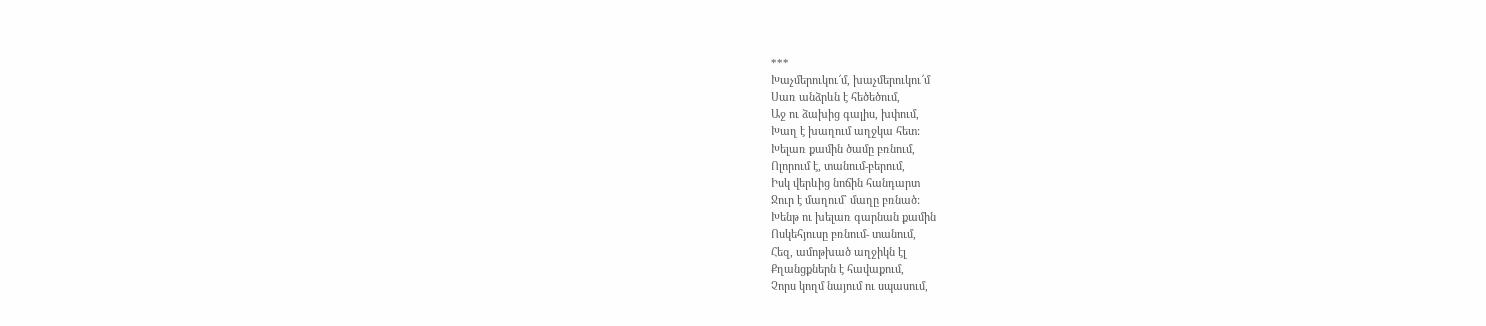***
Խաչմերուկու՜մ, խաչմերուկու՜մ
Սառ անձրևն է հեծեծում,
Աջ ու ձախից գալիս, խփում,
Խաղ է խաղում աղջկա հետ:
Խելառ քամին ծամը բռնում,
Ոլորում է, տանում-բերում,
Իսկ վերևից նոճին հանդարտ
Ջուր է մաղում` մաղը բռնած:
Խենթ ու խելառ գարնան քամին
Ոսկեհյուսը բռնում- տանում,
Հեզ, ամոթխած աղջիկն էլ
Քղանցքներն է հավաքում,
Չորս կողմ նայում ու սպասում,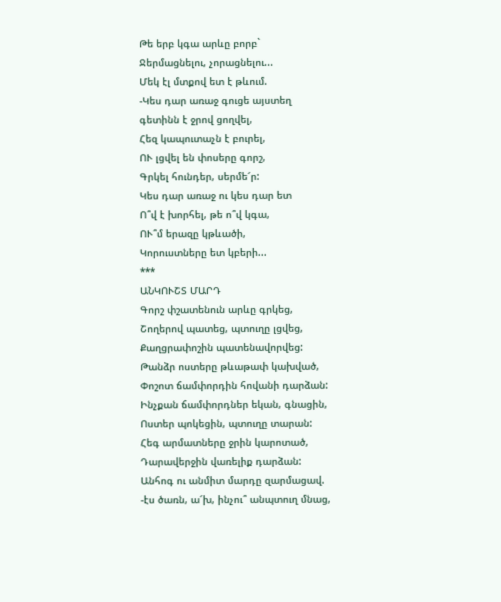Թե երբ կգա արևը բորբ`
Ջերմացնելու, չորացնելու...
Մեկ էլ մտքով ետ է թևում.
-Կես դար առաջ գուցե այստեղ
գետինն է ջրով ցողվել,
Հեզ կապուտաչն է բուրել,
ՈՒ լցվել են փոսերը գորշ,
Գրկել հունդեր, սերմե՜ր:
Կես դար առաջ ու կես դար ետ
Ո՞վ է խորհել, թե ո՞վ կգա,
ՈՒ՞մ երազը կթևածի,
Կորուստները ետ կբերի...
***
ԱՆԿՈՒՇՏ ՄԱՐԴ
Գորշ փշատենուն արևը գրկեց,
Շողերով պատեց, պտուղը լցվեց,
Քաղցրափոշին պատենավորվեց:
Թանձր ոստերը թևաթափ կախված,
Փոշոտ ճամփորդին հովանի դարձան:
Ինչքան ճամփորդներ եկան, գնացին,
Ոստեր պոկեցին, պտուղը տարան:
Հեգ արմատները ջրին կարոտած,
Դարավերջին վառելիք դարձան:
Անհոգ ու անմիտ մարդը զարմացավ.
-էս ծառն, ա՜խ, ինչու՞ անպտուղ մնաց,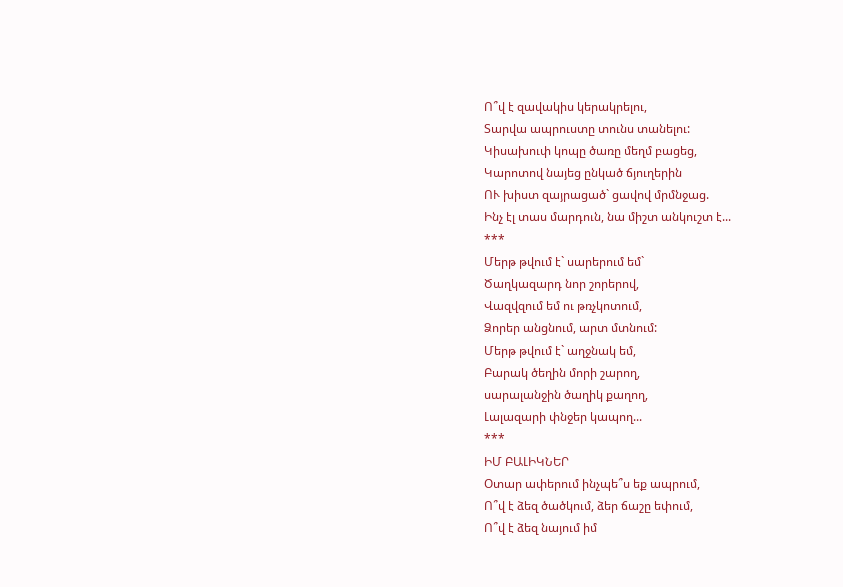Ո՞վ է զավակիս կերակրելու,
Տարվա ապրուստը տունս տանելու:
Կիսախուփ կոպը ծառը մեղմ բացեց,
Կարոտով նայեց ընկած ճյուղերին
ՈՒ խիստ զայրացած` ցավով մրմնջաց.
Ինչ էլ տաս մարդուն, նա միշտ անկուշտ է...
***
Մերթ թվում է` սարերում եմ`
Ծաղկազարդ նոր շորերով,
Վազվզում եմ ու թռչկոտում,
Ձորեր անցնում, արտ մտնում:
Մերթ թվում է` աղջնակ եմ,
Բարակ ծեղին մորի շարող,
սարալանջին ծաղիկ քաղող,
Լալազարի փնջեր կապող...
***
ԻՄ ԲԱԼԻԿՆԵՐ
Օտար ափերում ինչպե՞ս եք ապրում,
Ո՞վ է ձեզ ծածկում, ձեր ճաշը եփում,
Ո՞վ է ձեզ նայում իմ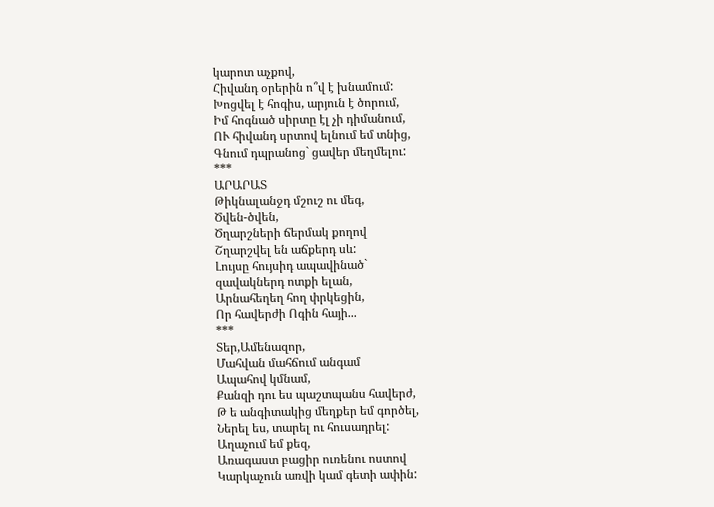կարոտ աչքով,
Հիվանդ օրերին ո՞վ է խնամում:
Խոցվել է հոգիս, արյուն է ծորում,
Իմ հոգնած սիրտը էլ չի դիմանում,
ՈՒ հիվանդ սրտով ելնում եմ տնից,
Գնում դպրանոց` ցավեր մեղմելու:
***
ԱՐԱՐԱՏ
Թիկնալանջդ մշուշ ու մեգ,
Ծվեն-ծվեն,
Ծղարշների ճերմակ քողով
Շղարշվել են աճքերդ սև:
Լույսը հույսիդ ապավինած`
զավակներդ ոտքի ելան,
Արնահեղեղ հող փրկեցին,
Որ հավերժի Ոգին հայի...
***
Տեր,Ամենազոր,
Մահվան մահճում անգամ
Ապահով կմնամ,
Քանզի դու ես պաշտպանս հավերժ,
Թ ե անգիտակից մեղքեր եմ գործել,
Ներել ես, տարել ու հուսադրել:
Աղաչում եմ քեզ,
Առագաստ բացիր ուռենու ոստով
Կարկաչուն առվի կամ գետի ափին: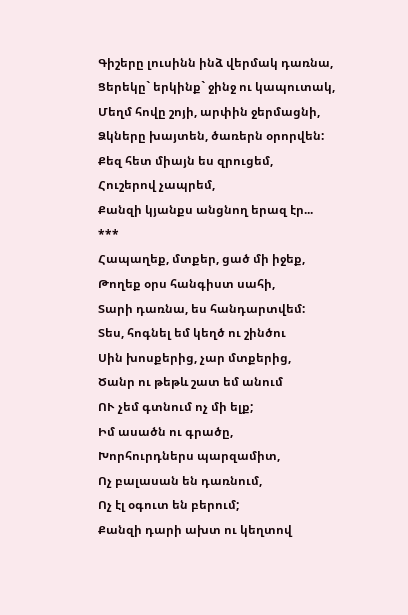Գիշերը լուսինն ինձ վերմակ դառնա,
Ցերեկը` երկինք` ջինջ ու կապուտակ,
Մեղմ հովը շոյի, արփին ջերմացնի,
Ձկները խայտեն, ծառերն օրորվեն:
Քեզ հետ միայն ես զրուցեմ,
Հուշերով չապրեմ,
Քանզի կյանքս անցնող երազ էր...
***
Հապաղեք, մտքեր, ցած մի իջեք,
Թողեք օրս հանգիստ սահի,
Տարի դառնա, ես հանդարտվեմ:
Տես, հոգնել եմ կեղծ ու շինծու
Սին խոսքերից, չար մտքերից,
Ծանր ու թեթև շատ եմ անում
ՈՒ չեմ գտնում ոչ մի ելք;
Իմ ասածն ու գրածը,
Խորհուրդներս պարզամիտ,
Ոչ բալասան են դառնում,
Ոչ էլ օգուտ են բերում;
Քանզի դարի ախտ ու կեղտով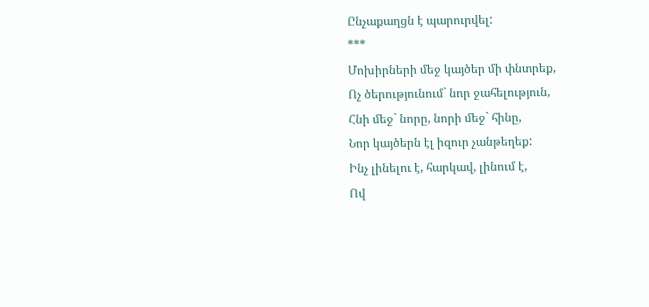Ընչաքաղցն է պարուրվել:
***
Մոխիրների մեջ կայծեր մի փնտրեք,
Ոչ ծերությունում` նոր ջահելություն,
Հնի մեջ` նորը, նորի մեջ` հինը,
Նոր կայծերն էլ իզուր չանթեղեք:
Ինչ լինելու է, հարկավ, լինում է,
Ով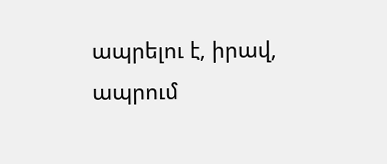ապրելու է, իրավ, ապրում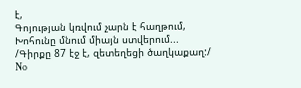է,
Գոյության կռվում չարն է հաղթում,
Խոհունը մնում միայն ստվերում...
/Գիրքը 87 էջ է, զետեղեցի ծաղկաքաղ:/
No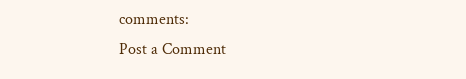comments:
Post a Comment